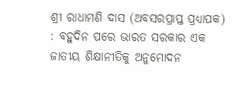ଶ୍ରୀ ରାଧାମଣି ଦାସ (ଅବସରପ୍ରାପ୍ତ ପ୍ରଧ୍ୟାପକ) : ବହୁଦିନ ପରେ ଭାରତ ସରକାର ଏକ ଜାତୀୟ ଶିକ୍ଷାନୀତିକୁ ଅନୁମୋଦନ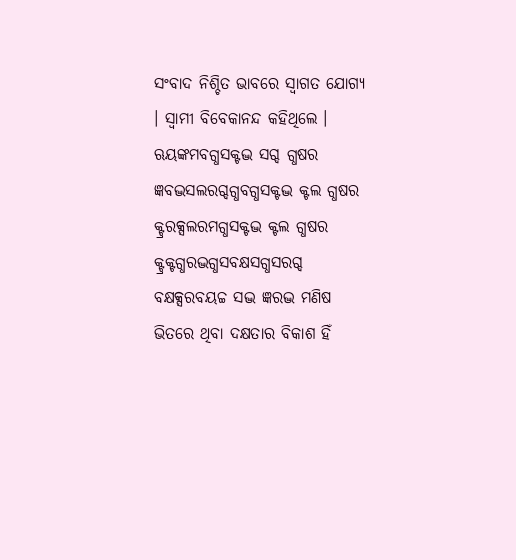ସଂବାଦ ନିଶ୍ଚିତ ଭାବରେ ସ୍ୱାଗତ ଯୋଗ୍ୟ । ସ୍ୱାମୀ ବିବେକାନନ୍ଦ କହିଥିଲେ । ଋୟଙ୍କମବଗ୍ଧସକ୍ଟଦ୍ଭ ସଗ୍ଦ ଗ୍ଧଷର ଜ୍ଞବଦ୍ଭସଲରଗ୍ଦଗ୍ଧବଗ୍ଧସକ୍ଟଦ୍ଭ କ୍ଟଲ ଗ୍ଧଷର କ୍ଟ୍ରରକ୍ସଲରମଗ୍ଧସକ୍ଟଦ୍ଭ କ୍ଟଲ ଗ୍ଧଷର କ୍ଟ୍ରକ୍ଟଗ୍ଧରଦ୍ଭଗ୍ଧସବକ୍ଷସଗ୍ଧସରଗ୍ଦ ବକ୍ଷକ୍ସରବୟଚ୍ଚ ସଦ୍ଭ ଜ୍ଞରଦ୍ଭ ମଣିଷ ଭିତରେ ଥିବା ଦକ୍ଷତାର ବିକାଶ ହିଁ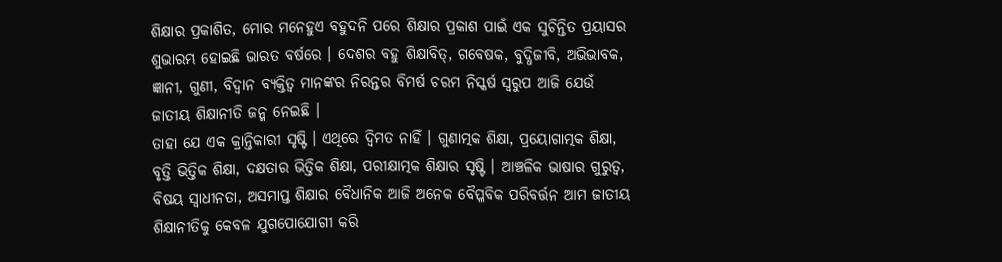ଶିକ୍ଷାର ପ୍ରକାଶିତ, ମୋର ମନେହୁଏ ବହୁଦନି ପରେ ଶିକ୍ଷାର ପ୍ରକାଶ ପାଇଁ ଏକ ସୁଚିନ୍ତିତ ପ୍ରୟାସର ଶୁଭାରମ୍ଭ ହୋଇଛି ଭାରତ ବର୍ଷରେ । ଦେଶର ବହୁ ଶିକ୍ଷାବିତ୍, ଗବେଷକ, ବୁଦ୍ଧିଜୀବି, ଅଭିଭାବକ, ଜ୍ଞାନୀ, ଗୁଣୀ, ବିଦ୍ୱାନ ବ୍ୟକ୍ତିତ୍ୱ ମାନଙ୍କର ନିରନ୍ତର ବିମର୍ଷ ଚରମ ନିସ୍କର୍ଷ ସ୍ୱରୁପ ଆଜି ଯେଉଁ ଜାତୀୟ ଶିକ୍ଷାନୀତି ଜନ୍ମ ନେଇଛି ।
ତାହା ଯେ ଏକ କ୍ରାନ୍ତିକାରୀ ସୃଷ୍ଟି । ଏଥିରେ ଦ୍ୱିମତ ନାହିଁ । ଗୁଣାତ୍ମକ ଶିକ୍ଷା, ପ୍ରୟୋଗାତ୍ମକ ଶିକ୍ଷା, ବୃତ୍ତି ଭିତ୍ତିକ ଶିକ୍ଷା, ଦକ୍ଷତାର ଭିତ୍ତିକ ଶିକ୍ଷା, ପରୀକ୍ଷାତ୍ମକ ଶିକ୍ଷାର ସୃଷ୍ଟି । ଆଞ୍ଚଳିକ ଭାଷାର ଗୁରୁତ୍ୱ, ବିଷୟ ସ୍ୱାଧୀନତା, ଅସମାପ୍ତ ଶିକ୍ଷାର ବୈଧାନିକ ଆଜି ଅନେକ ବୈପ୍ଳବିକ ପରିବର୍ତ୍ତନ ଆମ ଜାତୀୟ ଶିକ୍ଷାନୀତିକୁ କେବଳ ଯୁଗପୋଯୋଗୀ କରି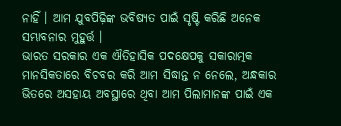ନାହିଁ । ଆମ ଯୁବପିଢ଼ିଙ୍କ ଭବିଷ୍ୟତ ପାଇଁ ସୃଷ୍ଟି କରିଛି ଅନେକ ସମ୍ଭାବନାର ମୁହୁର୍ତ୍ତ ।
ଭାରତ ସରକାର ଏକ ଐତିହାସିକ ପଦକ୍ଷେପକୁ ସକାରାତ୍ମକ ମାନସିକତାରେ ବିଚବର କରି ଆମ ସିଦ୍ଧାନ୍ତ ନ ନେଲେ, ଅନ୍ଧକାର ଭିତରେ ଅସହାୟ ଅବସ୍ଥାରେ ଥିବା ଆମ ପିଲାମାନଙ୍କ ପାଇଁ ଏକ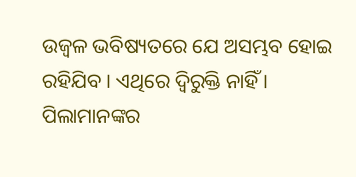ଉଜ୍ୱଳ ଭବିଷ୍ୟତରେ ଯେ ଅସମ୍ଭବ ହୋଇ ରହିଯିବ । ଏଥିରେ ଦ୍ୱିରୁକ୍ତି ନାହିଁ ।
ପିଲାମାନଙ୍କର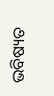ଭବିଷ୍ୟତ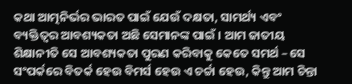କଥା ଆତ୍ମନିର୍ଭର ଭାରତ ପାଇଁ ଯେଉଁ ଦକ୍ଷତା, ସାମର୍ଥ୍ୟ ଏବଂ ବ୍ୟକ୍ତିତ୍ୱର ଆବଶ୍ୟକତା ଅଛି ସେମାନଙ୍କ ପାଇଁ । ଆମ ଜାତୀୟ ଶିକ୍ଷାନୀତି ସେ ଆବଶ୍ୟକତା ପୁରଣ କରିବାକୁ କେତେ ସମର୍ଥ – ସେ ସଂପର୍କରେ ବିତର୍କ ହେଉ ବିମର୍ସ ହେଉ ଏ ଚର୍ଚ୍ଚା ହେଉ, କିନ୍ତୁ ଆମ ଚିନ୍ତା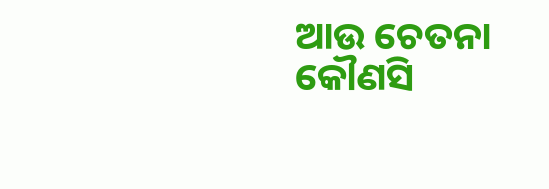ଆଉ ଚେତନା କୌଣସି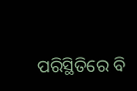ପରିସ୍ଥିତିରେ ବି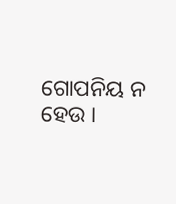ଗୋପନିୟ ନ ହେଉ ।